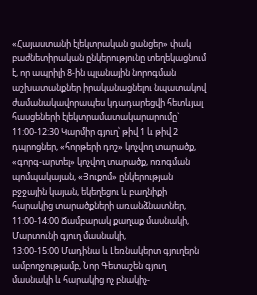«Հայաստանի էլեկտրական ցանցեր» փակ բաժնետիրական ընկերությունը տեղեկացնում է, որ ապրիլի 8-ին պլանային նորոգման աշխատանքներ իրականացնելու նպատակով ժամանակավորապես կդադարեցվի հետևյալ հասցեների էլեկտրամատակարարումը`
11:00-12:30 Կարմիր գյուղ՝ թիվ 1 և թիվ 2 դպրոցներ, «հորթերի դոշ» կոչվող տարածք, «գորգ-արտել» կոչվող տարածք, ոռոգման պոմպակայան, «Յուքոմ» ընկերության բջջային կայան, եկեղեցու և բաղնիքի հարակից տարածքների առանձնատներ,
11:00-14:00 Ճամբարակ քաղաք մասնակի, Մարտունի գյուղ մասնակի,
13:00-15:00 Մադինա և Լեռնակերտ գյուղերն ամբողջությամբ, Նոր Գետաշեն գյուղ մասնակի և հարակից ոչ բնակիչ-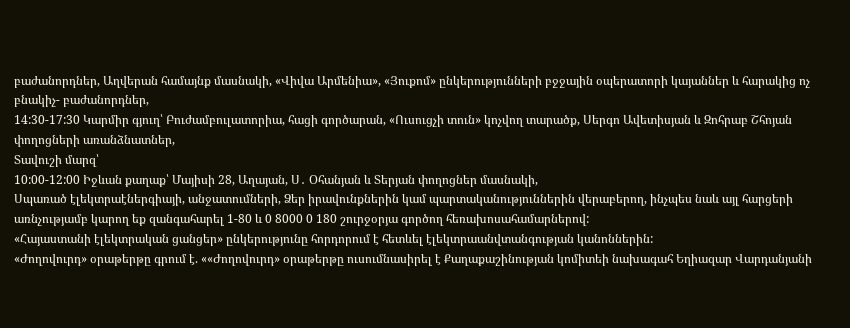բաժանորդներ, Աղվերան համայնք մասնակի, «Վիվա Արմենիա», «Յուքոմ» ընկերությունների բջջային օպերատորի կայաններ և հարակից ոչ բնակիչ- բաժանորդներ,
14:30-17:30 Կարմիր գյուղ՝ Բուժամբուլատորիա, հացի գործարան, «Ուսուցչի տուն» կոչվող տարածք, Սերգո Ավետիսյան և Զոհրաբ Շհոյան փողոցների առանձնատներ,
Տավուշի մարզ՝
10:00-12:00 Իջևան քաղաք՝ Մայիսի 28, Աղայան, Ս․ Օհանյան և Տերյան փողոցներ մասնակի,
Սպառած էլեկտրաէներգիայի, անջատումների, Ձեր իրավունքներին կամ պարտականություններին վերաբերող, ինչպես նաև այլ հարցերի առնչությամբ կարող եք զանգահարել 1-80 և 0 8000 0 180 շուրջօրյա գործող հեռախոսահամարներով:
«Հայաստանի էլեկտրական ցանցեր» ընկերությունը հորդորում է հետևել էլեկտրաանվտանգության կանոններին:
«Ժողովուրդ» օրաթերթը գրում է. ««Ժողովուրդ» օրաթերթը ուսումնասիրել է Քաղաքաշինության կոմիտեի նախագահ Եղիազար Վարդանյանի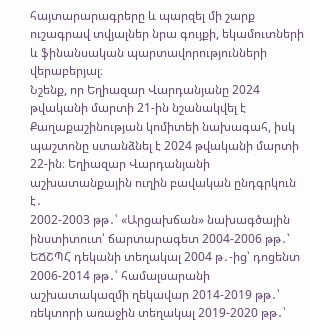հայտարարագրերը և պարզել մի շարք ուշագրավ տվյալներ նրա գույքի, եկամուտների և ֆինանսական պարտավորությունների վերաբերյալ։
Նշենք, որ Եղիազար Վարդանյանը 2024 թվականի մարտի 21-ին նշանակվել է Քաղաքաշինության կոմիտեի նախագահ, իսկ պաշտոնը ստանձնել է 2024 թվականի մարտի 22-ին։ Եղիազար Վարդանյանի աշխատանքային ուղին բավական ընդգրկուն է․
2002-2003 թթ․՝ «Արցախճան» նախագծային ինստիտուտ՝ ճարտարագետ 2004-2006 թթ․՝ ԵՃՇՊՀ դեկանի տեղակալ 2004 թ․-ից՝ դոցենտ 2006-2014 թթ․՝ համալսարանի աշխատակազմի ղեկավար 2014-2019 թթ․՝ ռեկտորի առաջին տեղակալ 2019-2020 թթ․՝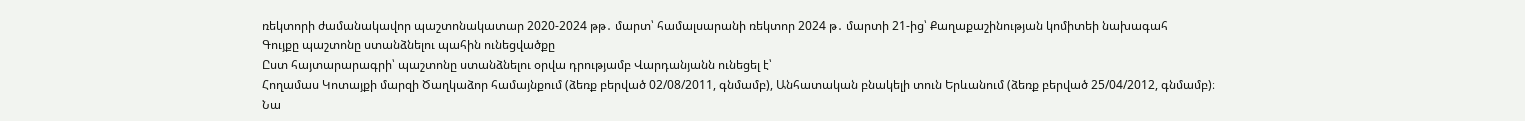ռեկտորի ժամանակավոր պաշտոնակատար 2020-2024 թթ․ մարտ՝ համալսարանի ռեկտոր 2024 թ․ մարտի 21-ից՝ Քաղաքաշինության կոմիտեի նախագահ
Գույքը պաշտոնը ստանձնելու պահին ունեցվածքը
Ըստ հայտարարագրի՝ պաշտոնը ստանձնելու օրվա դրությամբ Վարդանյանն ունեցել է՝
Հողամաս Կոտայքի մարզի Ծաղկաձոր համայնքում (ձեռք բերված 02/08/2011, գնմամբ), Անհատական բնակելի տուն Երևանում (ձեռք բերված 25/04/2012, գնմամբ)։
Նա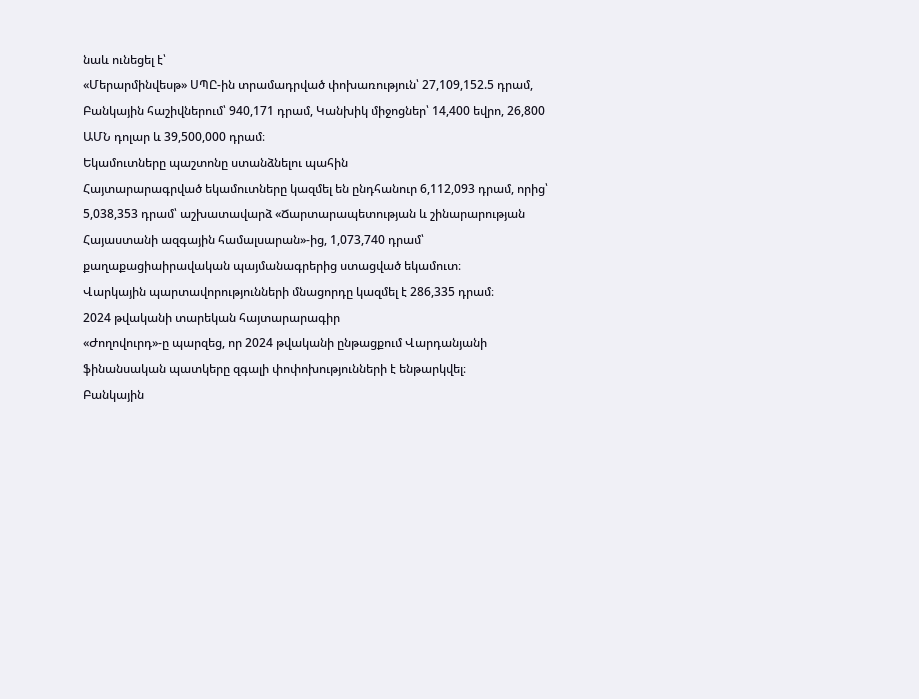նաև ունեցել է՝
«Մերարմինվեսթ» ՍՊԸ-ին տրամադրված փոխառություն՝ 27,109,152.5 դրամ, Բանկային հաշիվներում՝ 940,171 դրամ, Կանխիկ միջոցներ՝ 14,400 եվրո, 26,800 ԱՄՆ դոլար և 39,500,000 դրամ։
Եկամուտները պաշտոնը ստանձնելու պահին
Հայտարարագրված եկամուտները կազմել են ընդհանուր 6,112,093 դրամ, որից՝
5,038,353 դրամ՝ աշխատավարձ «Ճարտարապետության և շինարարության Հայաստանի ազգային համալսարան»-ից, 1,073,740 դրամ՝ քաղաքացիաիրավական պայմանագրերից ստացված եկամուտ։
Վարկային պարտավորությունների մնացորդը կազմել է 286,335 դրամ։
2024 թվականի տարեկան հայտարարագիր
«Ժողովուրդ»-ը պարզեց, որ 2024 թվականի ընթացքում Վարդանյանի ֆինանսական պատկերը զգալի փոփոխությունների է ենթարկվել։
Բանկային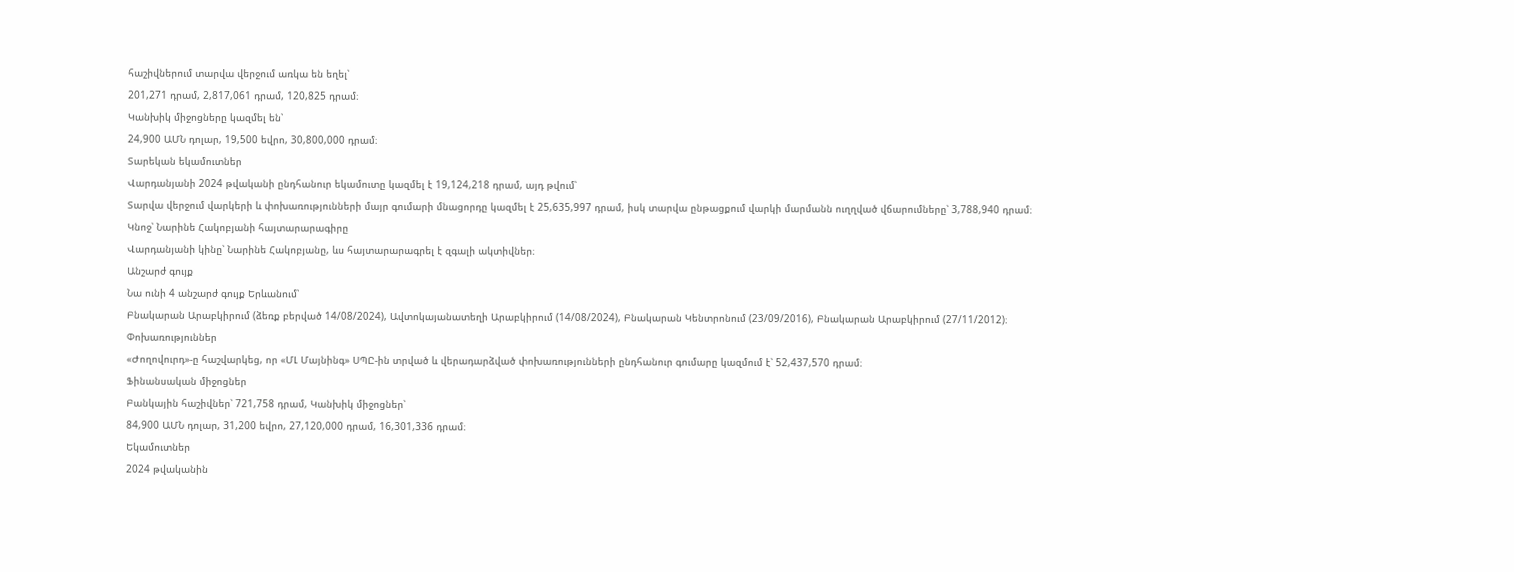հաշիվներում տարվա վերջում առկա են եղել՝
201,271 դրամ, 2,817,061 դրամ, 120,825 դրամ։
Կանխիկ միջոցները կազմել են՝
24,900 ԱՄՆ դոլար, 19,500 եվրո, 30,800,000 դրամ։
Տարեկան եկամուտներ
Վարդանյանի 2024 թվականի ընդհանուր եկամուտը կազմել է 19,124,218 դրամ, այդ թվում՝
Տարվա վերջում վարկերի և փոխառությունների մայր գումարի մնացորդը կազմել է 25,635,997 դրամ, իսկ տարվա ընթացքում վարկի մարմանն ուղղված վճարումները՝ 3,788,940 դրամ։
Կնոջ՝ Նարինե Հակոբյանի հայտարարագիրը
Վարդանյանի կինը՝ Նարինե Հակոբյանը, ևս հայտարարագրել է զգալի ակտիվներ։
Անշարժ գույք
Նա ունի 4 անշարժ գույք Երևանում՝
Բնակարան Արաբկիրում (ձեռք բերված 14/08/2024), Ավտոկայանատեղի Արաբկիրում (14/08/2024), Բնակարան Կենտրոնում (23/09/2016), Բնակարան Արաբկիրում (27/11/2012)։
Փոխառություններ
«Ժողովուրդ»-ը հաշվարկեց, որ «ՄԼ Մայնինգ» ՍՊԸ-ին տրված և վերադարձված փոխառությունների ընդհանուր գումարը կազմում է՝ 52,437,570 դրամ։
Ֆինանսական միջոցներ
Բանկային հաշիվներ՝ 721,758 դրամ, Կանխիկ միջոցներ՝
84,900 ԱՄՆ դոլար, 31,200 եվրո, 27,120,000 դրամ, 16,301,336 դրամ։
Եկամուտներ
2024 թվականին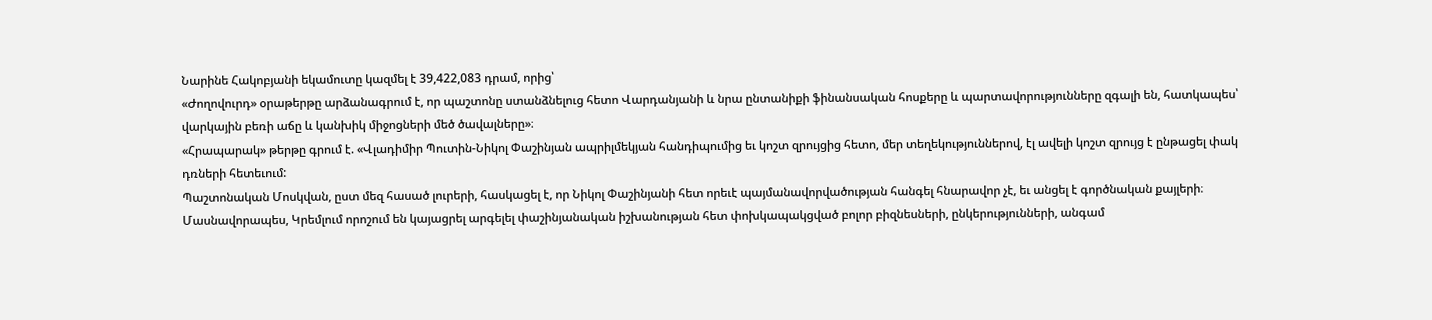Նարինե Հակոբյանի եկամուտը կազմել է 39,422,083 դրամ, որից՝
«Ժողովուրդ» օրաթերթը արձանագրում է, որ պաշտոնը ստանձնելուց հետո Վարդանյանի և նրա ընտանիքի ֆինանսական հոսքերը և պարտավորությունները զգալի են, հատկապես՝ վարկային բեռի աճը և կանխիկ միջոցների մեծ ծավալները»։
«Հրապարակ» թերթը գրում է. «Վլադիմիր Պուտին-Նիկոլ Փաշինյան ապրիլմեկյան հանդիպումից եւ կոշտ զրույցից հետո, մեր տեղեկություններով, էլ ավելի կոշտ զրույց է ընթացել փակ դռների հետեւում:
Պաշտոնական Մոսկվան, ըստ մեզ հասած լուրերի, հասկացել է, որ Նիկոլ Փաշինյանի հետ որեւէ պայմանավորվածության հանգել հնարավոր չէ, եւ անցել է գործնական քայլերի։
Մասնավորապես, Կրեմլում որոշում են կայացրել արգելել փաշինյանական իշխանության հետ փոխկապակցված բոլոր բիզնեսների, ընկերությունների, անգամ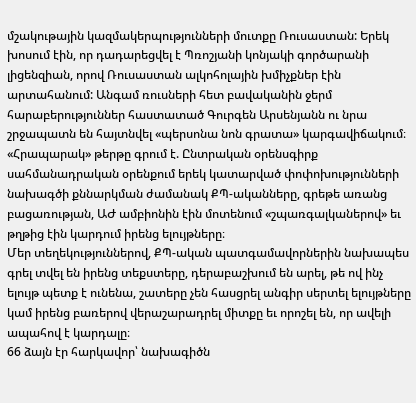մշակութային կազմակերպությունների մուտքը Ռուսաստան: Երեկ խոսում էին, որ դադարեցվել է Պռոշյանի կոնյակի գործարանի լիցենզիան, որով Ռուսաստան ալկոհոլային խմիչքներ էին արտահանում: Անգամ ռուսների հետ բավականին ջերմ հարաբերություններ հաստատած Գուրգեն Արսենյանն ու նրա շրջապատն են հայտնվել «պերսոնա նոն գրատա» կարգավիճակում։
«Հրապարակ» թերթը գրում է. Ընտրական օրենսգիրք սահմանադրական օրենքում երեկ կատարված փոփոխությունների նախագծի քննարկման ժամանակ ՔՊ-ականները, գրեթե առանց բացառության, ԱԺ ամբիոնին էին մոտենում «շպառգալկաներով» եւ թղթից էին կարդում իրենց ելույթները։
Մեր տեղեկություններով, ՔՊ-ական պատգամավորներին նախապես գրել տվել են իրենց տեքստերը, դերաբաշխում են արել, թե ով ինչ ելույթ պետք է ունենա, շատերը չեն հասցրել անգիր սերտել ելույթները կամ իրենց բառերով վերաշարադրել միտքը եւ որոշել են, որ ավելի ապահով է կարդալը։
66 ձայն էր հարկավոր՝ նախագիծն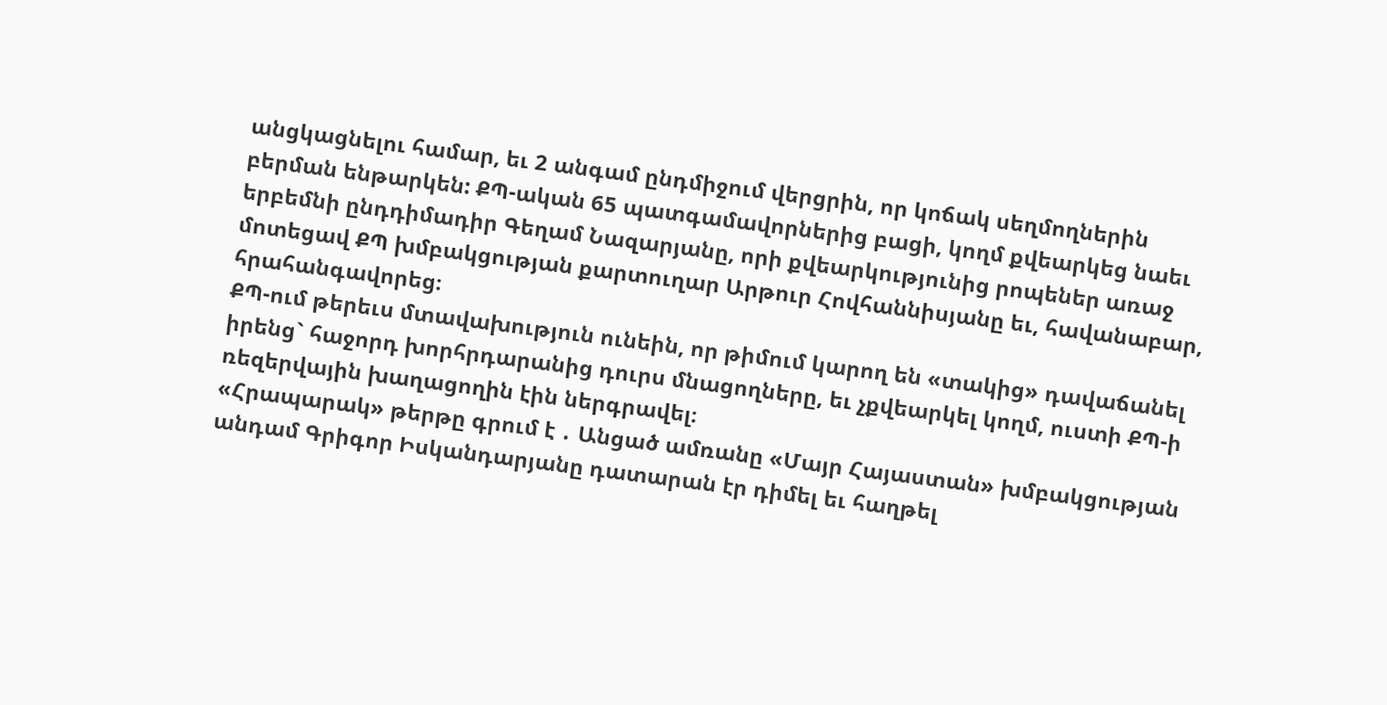անցկացնելու համար, եւ 2 անգամ ընդմիջում վերցրին, որ կոճակ սեղմողներին բերման ենթարկեն: ՔՊ-ական 65 պատգամավորներից բացի, կողմ քվեարկեց նաեւ երբեմնի ընդդիմադիր Գեղամ Նազարյանը, որի քվեարկությունից րոպեներ առաջ մոտեցավ ՔՊ խմբակցության քարտուղար Արթուր Հովհաննիսյանը եւ, հավանաբար, հրահանգավորեց։
ՔՊ-ում թերեւս մտավախություն ունեին, որ թիմում կարող են «տակից» դավաճանել իրենց` հաջորդ խորհրդարանից դուրս մնացողները, եւ չքվեարկել կողմ, ուստի ՔՊ-ի ռեզերվային խաղացողին էին ներգրավել։
«Հրապարակ» թերթը գրում է ․ Անցած ամռանը «Մայր Հայաստան» խմբակցության անդամ Գրիգոր Իսկանդարյանը դատարան էր դիմել եւ հաղթել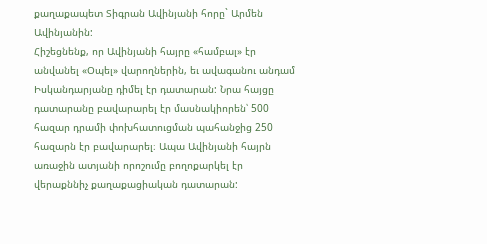քաղաքապետ Տիգրան Ավինյանի հորը` Արմեն Ավինյանին:
Հիշեցնենք, որ Ավինյանի հայրը «համբալ» էր անվանել «Օպել» վարողներին, եւ ավագանու անդամ Իսկանդարյանը դիմել էր դատարան: Նրա հայցը դատարանը բավարարել էր մասնակիորեն՝ 500 հազար դրամի փոխհատուցման պահանջից 250 հազարն էր բավարարել։ Ապա Ավինյանի հայրն առաջին ատյանի որոշումը բողոքարկել էր վերաքննիչ քաղաքացիական դատարան: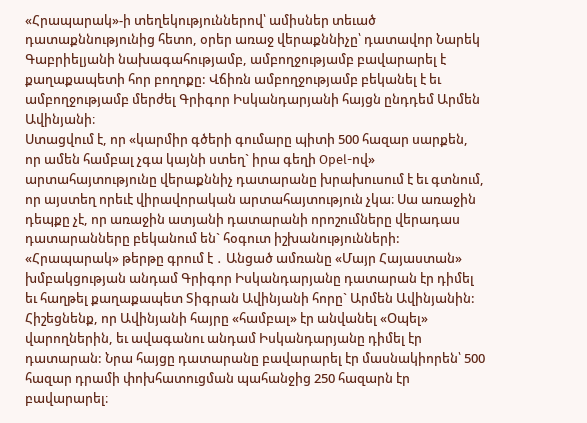«Հրապարակ»-ի տեղեկություններով՝ ամիսներ տեւած դատաքննությունից հետո, օրեր առաջ վերաքննիչը՝ դատավոր Նարեկ Գաբրիելյանի նախագահությամբ, ամբողջությամբ բավարարել է քաղաքապետի հոր բողոքը: Վճիռն ամբողջությամբ բեկանել է եւ ամբողջությամբ մերժել Գրիգոր Իսկանդարյանի հայցն ընդդեմ Արմեն Ավինյանի։
Ստացվում է, որ «կարմիր գծերի գումարը պիտի 500 հազար սարքեն, որ ամեն համբալ չգա կայնի ստեղ` իրա գեղի Opel-ով» արտահայտությունը վերաքննիչ դատարանը խրախուսում է եւ գտնում, որ այստեղ որեւէ վիրավորական արտահայտություն չկա։ Սա առաջին դեպքը չէ, որ առաջին ատյանի դատարանի որոշումները վերադաս դատարանները բեկանում են` հօգուտ իշխանությունների:
«Հրապարակ» թերթը գրում է ․ Անցած ամռանը «Մայր Հայաստան» խմբակցության անդամ Գրիգոր Իսկանդարյանը դատարան էր դիմել եւ հաղթել քաղաքապետ Տիգրան Ավինյանի հորը` Արմեն Ավինյանին:
Հիշեցնենք, որ Ավինյանի հայրը «համբալ» էր անվանել «Օպել» վարողներին, եւ ավագանու անդամ Իսկանդարյանը դիմել էր դատարան: Նրա հայցը դատարանը բավարարել էր մասնակիորեն՝ 500 հազար դրամի փոխհատուցման պահանջից 250 հազարն էր բավարարել։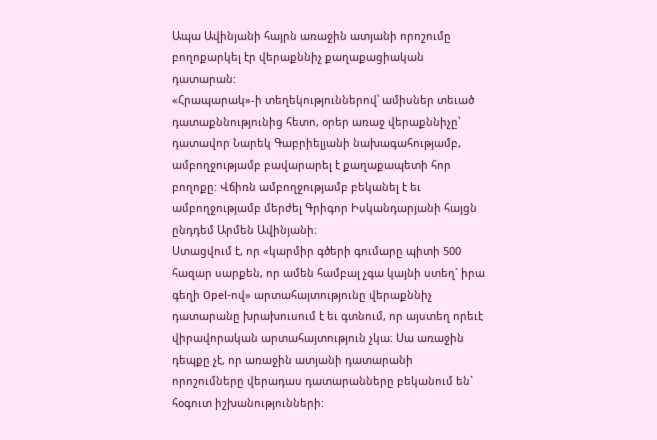Ապա Ավինյանի հայրն առաջին ատյանի որոշումը բողոքարկել էր վերաքննիչ քաղաքացիական դատարան:
«Հրապարակ»-ի տեղեկություններով՝ ամիսներ տեւած դատաքննությունից հետո, օրեր առաջ վերաքննիչը՝ դատավոր Նարեկ Գաբրիելյանի նախագահությամբ, ամբողջությամբ բավարարել է քաղաքապետի հոր բողոքը: Վճիռն ամբողջությամբ բեկանել է եւ ամբողջությամբ մերժել Գրիգոր Իսկանդարյանի հայցն ընդդեմ Արմեն Ավինյանի։
Ստացվում է, որ «կարմիր գծերի գումարը պիտի 500 հազար սարքեն, որ ամեն համբալ չգա կայնի ստեղ` իրա գեղի Opel-ով» արտահայտությունը վերաքննիչ դատարանը խրախուսում է եւ գտնում, որ այստեղ որեւէ վիրավորական արտահայտություն չկա։ Սա առաջին դեպքը չէ, որ առաջին ատյանի դատարանի որոշումները վերադաս դատարանները բեկանում են` հօգուտ իշխանությունների: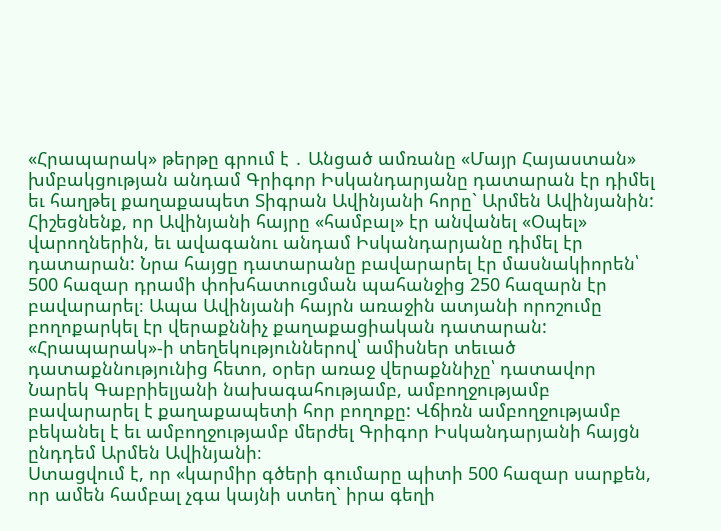«Հրապարակ» թերթը գրում է ․ Անցած ամռանը «Մայր Հայաստան» խմբակցության անդամ Գրիգոր Իսկանդարյանը դատարան էր դիմել եւ հաղթել քաղաքապետ Տիգրան Ավինյանի հորը` Արմեն Ավինյանին:
Հիշեցնենք, որ Ավինյանի հայրը «համբալ» էր անվանել «Օպել» վարողներին, եւ ավագանու անդամ Իսկանդարյանը դիմել էր դատարան: Նրա հայցը դատարանը բավարարել էր մասնակիորեն՝ 500 հազար դրամի փոխհատուցման պահանջից 250 հազարն էր բավարարել։ Ապա Ավինյանի հայրն առաջին ատյանի որոշումը բողոքարկել էր վերաքննիչ քաղաքացիական դատարան:
«Հրապարակ»-ի տեղեկություններով՝ ամիսներ տեւած դատաքննությունից հետո, օրեր առաջ վերաքննիչը՝ դատավոր Նարեկ Գաբրիելյանի նախագահությամբ, ամբողջությամբ բավարարել է քաղաքապետի հոր բողոքը: Վճիռն ամբողջությամբ բեկանել է եւ ամբողջությամբ մերժել Գրիգոր Իսկանդարյանի հայցն ընդդեմ Արմեն Ավինյանի։
Ստացվում է, որ «կարմիր գծերի գումարը պիտի 500 հազար սարքեն, որ ամեն համբալ չգա կայնի ստեղ` իրա գեղի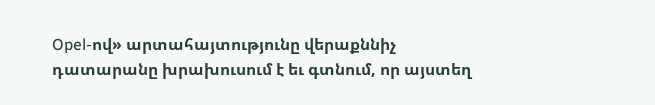Opel-ով» արտահայտությունը վերաքննիչ դատարանը խրախուսում է եւ գտնում, որ այստեղ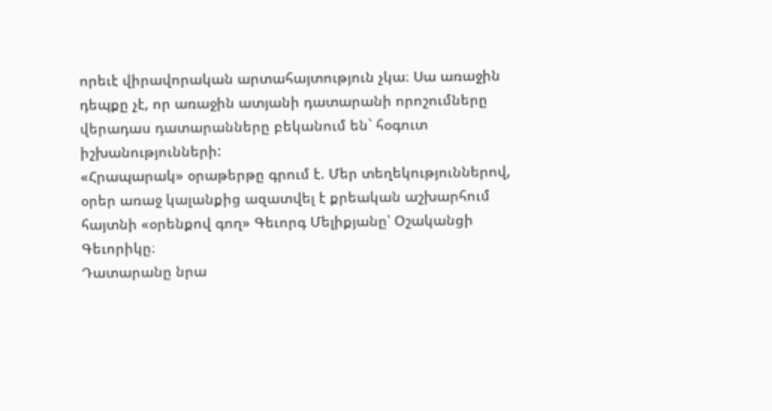որեւէ վիրավորական արտահայտություն չկա։ Սա առաջին դեպքը չէ, որ առաջին ատյանի դատարանի որոշումները վերադաս դատարանները բեկանում են` հօգուտ իշխանությունների:
«Հրապարակ» օրաթերթը գրում է. Մեր տեղեկություններով, օրեր առաջ կալանքից ազատվել է քրեական աշխարհում հայտնի «օրենքով գող» Գեւորգ Մելիքյանը՝ Օշականցի Գեւորիկը։
Դատարանը նրա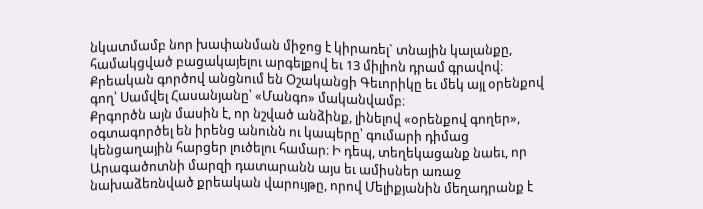նկատմամբ նոր խափանման միջոց է կիրառել` տնային կալանքը, համակցված բացակայելու արգելքով եւ 13 միլիոն դրամ գրավով։ Քրեական գործով անցնում են Օշականցի Գեւորիկը եւ մեկ այլ օրենքով գող՝ Սամվել Հասանյանը՝ «Մանգո» մականվամբ։
Քրգործն այն մասին է, որ նշված անձինք, լինելով «օրենքով գողեր», օգտագործել են իրենց անունն ու կապերը՝ գումարի դիմաց կենցաղային հարցեր լուծելու համար։ Ի դեպ, տեղեկացանք նաեւ, որ Արագածոտնի մարզի դատարանն այս եւ ամիսներ առաջ նախաձեռնված քրեական վարույթը, որով Մելիքյանին մեղադրանք է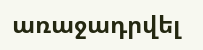առաջադրվել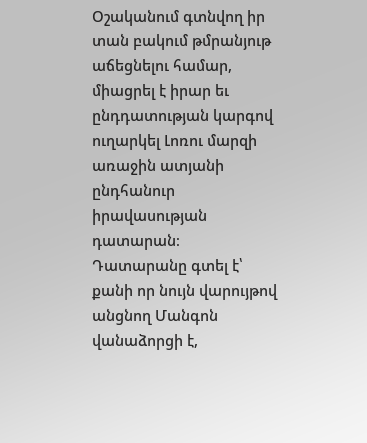Օշականում գտնվող իր տան բակում թմրանյութ աճեցնելու համար, միացրել է իրար եւ ընդդատության կարգով ուղարկել Լոռու մարզի առաջին ատյանի ընդհանուր իրավասության դատարան։
Դատարանը գտել է՝ քանի որ նույն վարույթով անցնող Մանգոն վանաձորցի է,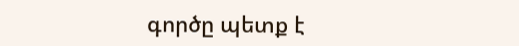գործը պետք է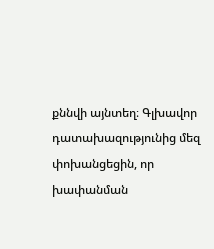քննվի այնտեղ։ Գլխավոր դատախազությունից մեզ փոխանցեցին, որ խափանման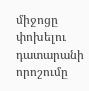միջոցը փոխելու դատարանի որոշումը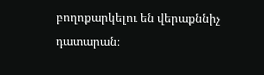բողոքարկելու են վերաքննիչ դատարան։